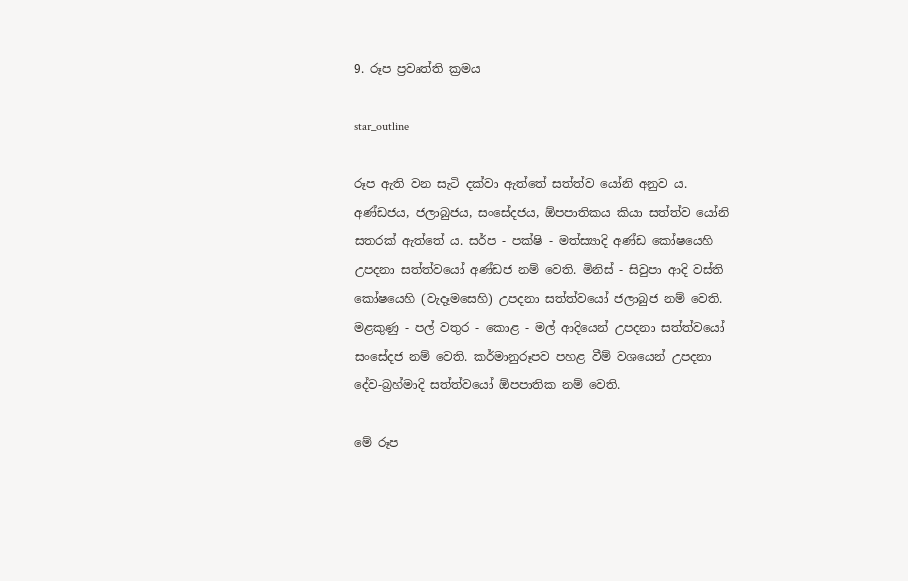9. රූප ප්‍ර‍වෘත්ති ක්‍ර‍මය

star_outline

රූප ඇති වන සැටි දක්වා ඇත්තේ සත්ත්ව යෝනි අනුව ය. අණ්ඩජය, ජලාබුජය, සංසේදජය, ඕපපාතිකය කියා සත්ත්ව යෝනි සතරක් ඇත්තේ ය. සර්ප - පක්ෂි - මත්ස්‍යාදි අණ්ඩ කෝෂයෙහි උපදනා සත්ත්වයෝ අණ්ඩජ නම් වෙති. මිනිස් - සිවුපා ආදි වස්ති කෝෂයෙහි (වැදෑමසෙහි) උපදනා සත්ත්වයෝ ජලාබුජ නම් වෙති. මළකුණු - පල් වතුර - කොළ - මල් ආදියෙන් උපදනා සත්ත්වයෝ සංසේදජ නම් වෙති. කර්මානුරූපව පහළ වීම් වශයෙන් උපදනා දේව-බ්‍ර‍හ්මාදි සත්ත්වයෝ ඕපපාතික නම් වෙති.

මේ රූප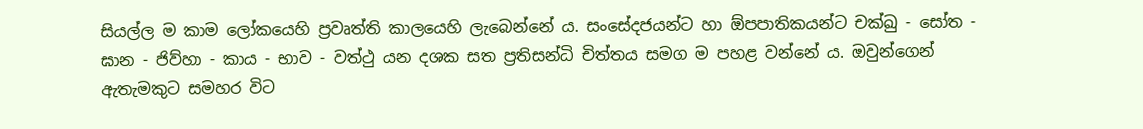සියල්ල ම කාම ලෝකයෙහි ප්‍ර‍වෘත්ති කාලයෙහි ලැබෙන්නේ ය. සංසේදජයන්ට හා ඕපපාතිකයන්ට චක්ඛු - සෝත - ඝාන - ජිව්හා - කාය - භාව - වත්ථු යන දශක සත ප්‍ර‍තිසන්ධි චිත්තය සමග ම පහළ වන්නේ ය. ඔවුන්ගෙන් ඇතැමකුට සමහර විට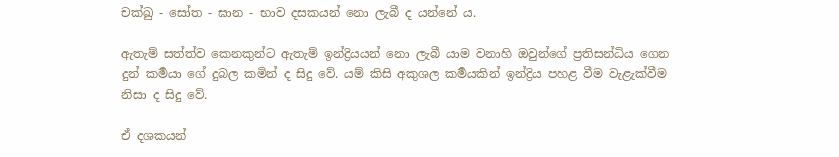චක්ඛු - සෝත - ඝාන - භාව දසකයන් නො ලැබී ද යන්නේ ය.

ඇතැම් සත්ත්ව කෙනකුන්ට ඇතැම් ඉන්ද්‍රියයන් නො ලැබී යාම වනාහි ඔවුන්ගේ ප්‍ර‍තිසන්ධිය ගෙන දුන් කර්‍මයා ගේ දුබල කමින් ද සිදු වේ. යම් කිසි අකුශල කර්‍මයකින් ඉන්ද්‍රිය පහළ වීම වැළැක්වීම නිසා ද සිදු වේ.

ඒ දශකයන්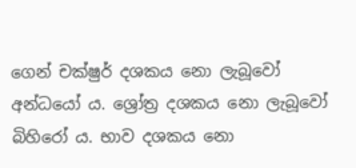ගෙන් චක්ෂුර් දශකය නො ලැබූවෝ අන්ධයෝ ය. ශ්‍රෝත්‍ර‍ දශකය නො ලැබූවෝ බිහිරෝ ය. භාව දශකය නො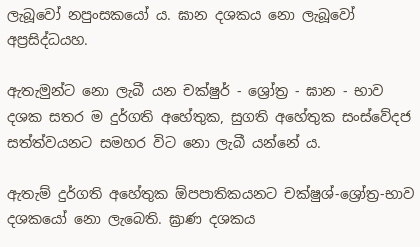ලැබූවෝ නපුංසකයෝ ය. ඝාන දශකය නො ලැබූවෝ අප්‍ර‍සිද්ධයහ.

ඇතැමුන්ට නො ලැබී යන චක්ෂුර් - ශ්‍රෝත්‍ර‍ - ඝාන - භාව දශක සතර ම දුර්ගති අහේතුක, සුගති අහේතුක සංස්වේදජ සත්ත්වයනට සමහර විට නො ලැබී යන්නේ ය.

ඇතැම් දුර්ගති අහේතුක ඕපපාතිකයනට චක්ෂුශ්-ශ්‍රෝත්‍ර‍-භාව දශකයෝ නො ලැබෙති. ඝ්‍රාණ දශකය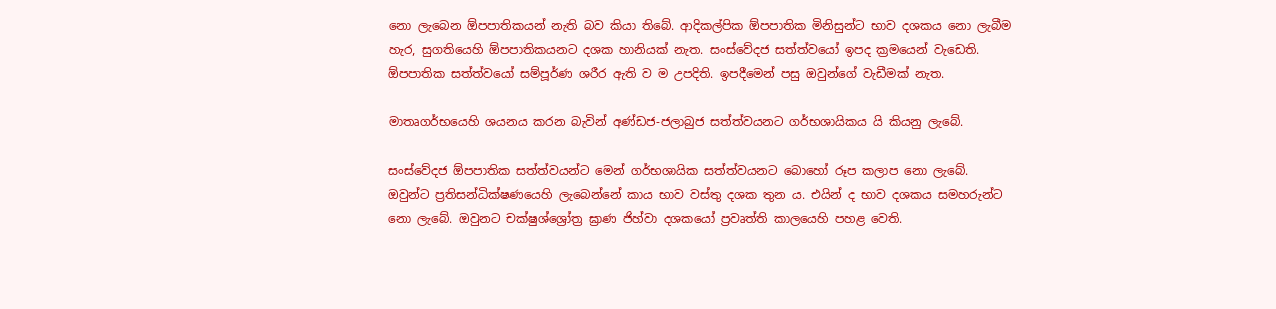නො ලැබෙන ඕපපාතිකයන් නැති බව කියා තිබේ. ආදිකල්පික ඕපපාතික මිනිසුන්ට භාව දශකය නො ලැබීම හැර, සුගතියෙහි ඕපපාතිකයනට දශක හානියක් නැත. සංස්වේදජ සත්ත්වයෝ ඉපද ක්‍ර‍මයෙන් වැඩෙති. ඕපපාතික සත්ත්වයෝ සම්පූර්ණ ශරීර ඇති ව ම උපදිති. ඉපදීමෙන් පසු ඔවුන්ගේ වැඩීමක් නැත.

මාතෘගර්භයෙහි ශයනය කරන බැවින් අණ්ඩජ-ජලාබුජ සත්ත්වයනට ගර්භශායිකය යි කියනු ලැබේ.

සංස්වේදජ ඕපපාතික සත්ත්වයන්ට මෙන් ගර්භශායික සත්ත්වයනට බොහෝ රූප කලාප නො ලැබේ. ඔවුන්ට ප්‍ර‍තිසන්ධික්ෂණයෙහි ලැබෙන්නේ කාය භාව වස්තු දශක තුන ය. එයින් ද භාව දශකය සමහරුන්ට නො ලැබේ. ඔවුනට චක්ෂුශ්ශ්‍රෝත්‍ර‍ ඝ්‍රාණ ජිහ්වා දශකයෝ ප්‍ර‍වෘත්ති කාලයෙහි පහළ වෙති.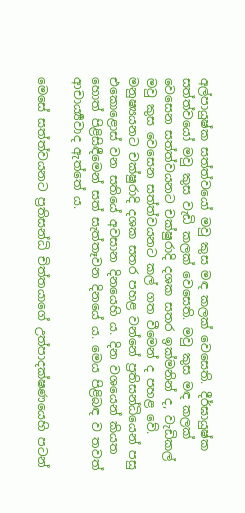අල්පායුෂ්ක සත්ත්වයෝ මවු කුස මඳ කලක් වෙසෙති. දීර්ඝායුෂ්ක සත්ත්වයෝ මවු කුස වැඩි කලක් වෙසෙති. මවු කුස මඳ කලක් වෙසෙන සත්ත්වයනට චක්ෂුරාදි දශක සතර ඉක්මනින් ද, වැඩිකල් මවු කුස වෙසෙන සත්ත්වයනට කල් ගත වීමෙන් ද පහළ වේ. මනුෂ්‍යයනට චක්ෂුරාදි දශක සතර පහළ වන්නේ ප්‍ර‍තිසන්ධියෙන් පසු එකොළොස් වන සතියේ අවසාන දිනයෙහි ය. දින වශයෙන් කියත හොත් පිළිසිඳීමෙන් සත් සැත්තෑවන දිනයේ ය. මෙය පිළිබඳ ව තවත් ආචාර්‍ය්‍යවාද ඇත්තේ ය.

මෙසේ සත්ත්වයනට ප්‍ර‍තිසන්ධි චිත්තයාගේ උත්පාදක්ෂණයෙහි පටන්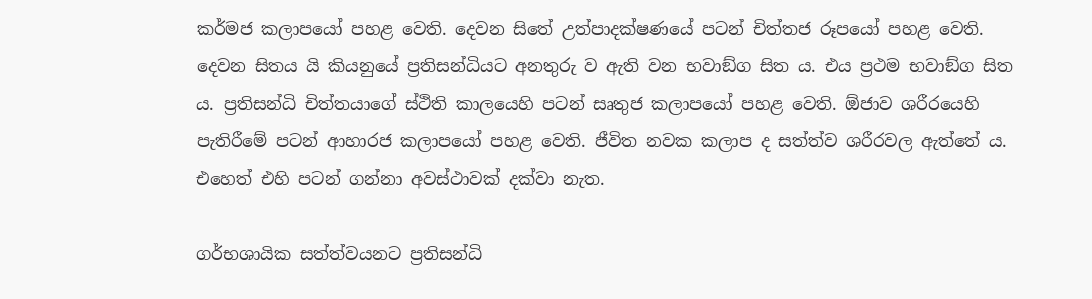කර්මජ කලාපයෝ පහළ වෙති. දෙවන සිතේ උත්පාදක්ෂණයේ පටන් චිත්තජ රූපයෝ පහළ වෙති. දෙවන සිතය යි කියනුයේ ප්‍ර‍තිසන්ධියට අනතුරු ව ඇති වන භවාඞ්ග සිත ය. එය ප්‍ර‍ථම භවාඞ්ග සිත ය. ප්‍ර‍තිසන්ධි චිත්තයාගේ ස්ථිති කාලයෙහි පටන් සෘතුජ කලාපයෝ පහළ වෙති. ඕජාව ශරීරයෙහි පැතිරීමේ පටන් ආහාරජ කලාපයෝ පහළ වෙති. ජීවිත නවක කලාප ද සත්ත්ව ශරීරවල ඇත්තේ ය. එහෙත් එහි පටන් ගන්නා අවස්ථාවක් දක්වා නැත.

ගර්භශායික සත්ත්වයනට ප්‍ර‍තිසන්ධි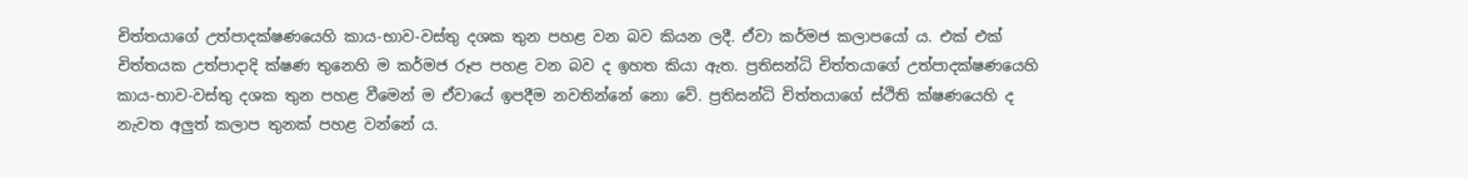චිත්තයාගේ උත්පාදක්ෂණයෙහි කාය-භාව-වස්තු දශක තුන පහළ වන බව කියන ලදී. ඒවා කර්මජ කලාපයෝ ය. එක් එක් චිත්තයක උත්පාදාදි ක්ෂණ තුනෙහි ම කර්මජ රූප පහළ වන බව ද ඉහත කියා ඇත. ප්‍ර‍තිසන්ධි චිත්තයාගේ උත්පාදක්ෂණයෙහි කාය-භාව-වස්තු දශක තුන පහළ වීමෙන් ම ඒවායේ ඉපදීම නවතින්නේ නො වේ. ප්‍ර‍තිසන්ධි චිත්තයාගේ ස්ථිති ක්ෂණයෙහි ද නැවත අලුත් කලාප තුනක් පහළ වන්නේ ය.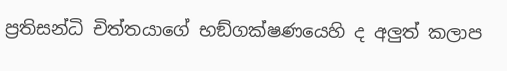ප්‍ර‍තිසන්ධි චිත්තයාගේ භඞ්ගක්ෂණයෙහි ද අලුත් කලාප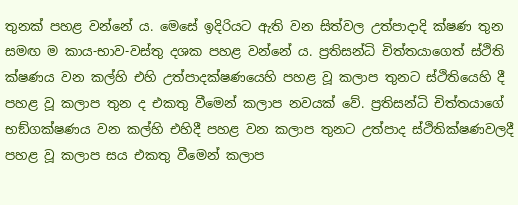තුනක් පහළ වන්නේ ය. මෙසේ ඉදිරියට ඇති වන සිත්වල උත්පාදාදි ක්ෂණ තුන සමඟ ම කාය-භාව-වස්තු දශක පහළ වන්නේ ය. ප්‍ර‍තිසන්ධි චිත්තයාගෙත් ස්ථිති ක්ෂණය වන කල්හි එහි උත්පාදක්ෂණයෙහි පහළ වූ කලාප තුනට ස්ථිතියෙහි දී පහළ වූ කලාප තුන ද එකතු වීමෙන් කලාප නවයක් වේ. ප්‍ර‍තිසන්ධි චිත්තයාගේ භඞ්ගක්ෂණය වන කල්හි එහිදී පහළ වන කලාප තුනට උත්පාද ස්ථිතික්ෂණවලදී පහළ වූ කලාප සය එකතු වීමෙන් කලාප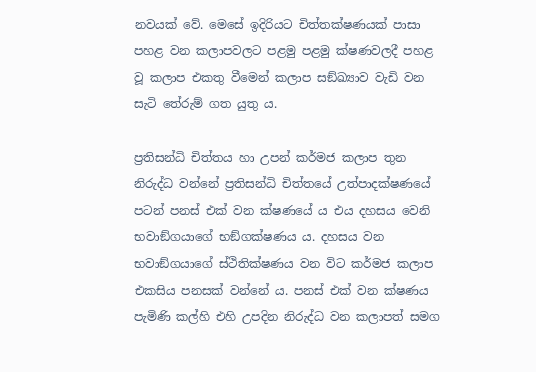නවයක් වේ. මෙසේ ඉදිරියට චිත්තක්ෂණයක් පාසා පහළ වන කලාපවලට පළමු පළමු ක්ෂණවලදී පහළ වූ කලාප එකතු වීමෙන් කලාප සඞ්ඛ්‍යාව වැඩි වන සැටි තේරුම් ගත යුතු ය.

ප්‍ර‍තිසන්ධි චිත්තය හා උපන් කර්මජ කලාප තුන නිරුද්ධ වන්නේ ප්‍ර‍තිසන්ධි චිත්තයේ උත්පාදක්ෂණයේ පටන් පනස් එක් වන ක්ෂණයේ ය එය දහසය වෙනි භවාඞ්ගයාගේ භඞ්ගක්ෂණය ය. දහසය වන භවාඞ්ගයාගේ ස්ථිතික්ෂණය වන විට කර්මජ කලාප එකසිය පනසක් වන්නේ ය. පනස් එක් වන ක්ෂණය පැමිණි කල්හි එහි උපදින නිරුද්ධ වන කලාපත් සමග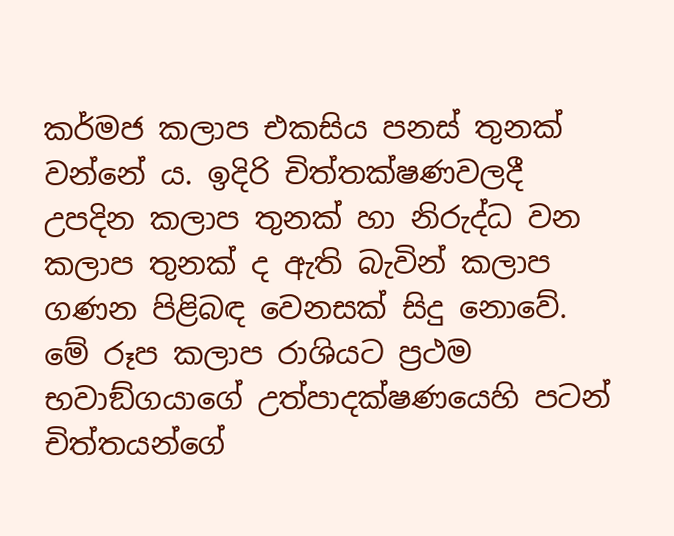කර්මජ කලාප එකසිය පනස් තුනක් වන්නේ ය. ඉදිරි චිත්තක්ෂණවලදී උපදින කලාප තුනක් හා නිරුද්ධ වන කලාප තුනක් ද ඇති බැවින් කලාප ගණන පිළිබඳ වෙනසක් සිදු නොවේ. මේ රූප කලාප රාශියට ප්‍ර‍ථම භවාඞ්ගයාගේ උත්පාදක්ෂණයෙහි පටන් චිත්තයන්ගේ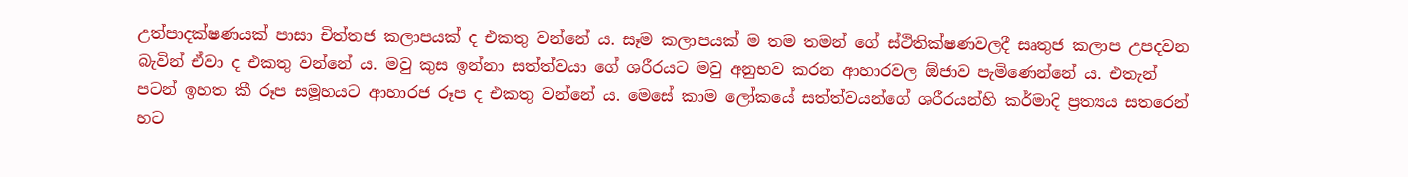උත්පාදක්ෂණයක් පාසා චිත්තජ කලාපයක් ද එකතු වන්නේ ය. සෑම කලාපයක් ම තම තමන් ගේ ස්ථිතික්ෂණවලදී සෘතුජ කලාප උපදවන බැවින් ඒවා ද එකතු වන්නේ ය. මවු කුස ඉන්නා සත්ත්වයා ගේ ශරීරයට මවු අනුභව කරන ආහාරවල ඕජාව පැමිණෙන්නේ ය. එතැන් පටන් ඉහත කී රූප සමූහයට ආහාරජ රූප ද එකතු වන්නේ ය. මෙසේ කාම ලෝකයේ සත්ත්වයන්ගේ ශරීරයන්හි කර්මාදි ප්‍ර‍ත්‍යය සතරෙන් හට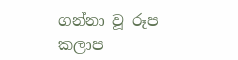ගන්නා වූ රූප කලාප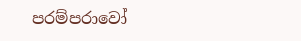පරම්පරාවෝ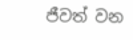ජීවත් වන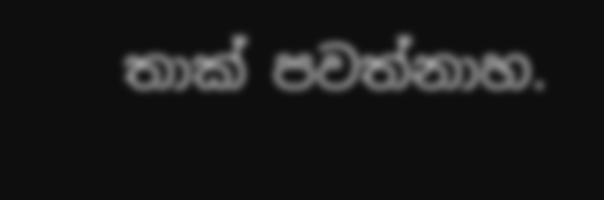තාක් පවත්නාහ.